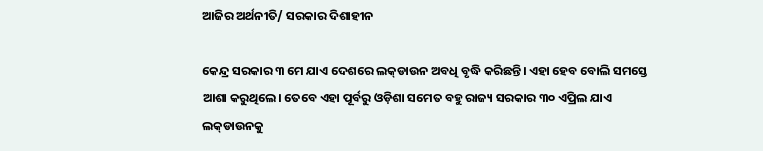ଆଜିର ଅର୍ଥନୀତି/ ସରକାର ଦିଶାହୀନ

କେନ୍ଦ୍ର ସରକାର ୩ ମେ ଯାଏ ଦେଶରେ ଲକ୍‌ଡାଉନ ଅବଧି ବୃଦ୍ଧି କରିଛନ୍ତି। ଏହା ହେବ ବୋଲି ସମସ୍ତେ ଆଶା କରୁଥିଲେ। ତେବେ ଏହା ପୂର୍ବରୁ ଓଡ଼ିଶା ସମେତ ବହୁ ରାଜ୍ୟ ସରକାର ୩୦ ଏପ୍ରିଲ ଯାଏ ଲକ୍‌ଡାଉନକୁ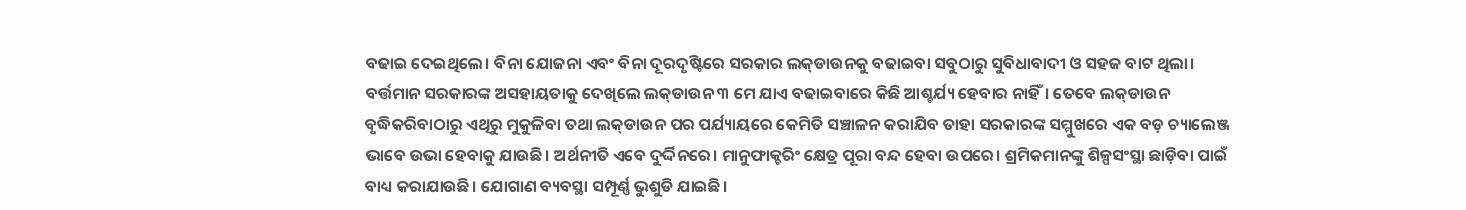ବଢାଇ ଦେଇଥିଲେ। ବିନା ଯୋଜନା ଏବଂ ବିନା ଦୂରଦୃଷ୍ଟିରେ ସରକାର ଲକ୍‌ଡାଉନକୁ ବଢାଇବା ସବୁଠାରୁ ସୁବିଧାବାଦୀ ଓ ସହଜ ବାଟ ଥିଲା। ବର୍ତ୍ତମାନ ସରକାରଙ୍କ ଅସହାୟତାକୁ ଦେଖିଲେ ଲକ୍‌ଡାଉନ ୩ ମେ ଯାଏ ବଢାଇବାରେ କିଛି ଆଶ୍ଚର୍ଯ୍ୟ ହେବାର ନାହିଁ। ତେବେ ଲକ୍‌ଡାଉନ ବୃଦ୍ଧିକରିବାଠାରୁ ଏଥିରୁ ମୁକୁଳିବା ତଥା ଲକ୍‌ଡାଉନ ପର ପର୍ଯ୍ୟାୟରେ କେମିତି ସଞ୍ଚାଳନ କରାଯିବ ତାହା ସରକାରଙ୍କ ସମ୍ମୁଖରେ ଏକ ବଡ଼ ଚ୍ୟାଲେଞ୍ଜ ଭାବେ ଉଭା ହେବାକୁ ଯାଉଛି। ଅର୍ଥନୀତି ଏବେ ଦୁର୍ଦ୍ଦିନରେ। ମାନୁଫାକ୍ଚରିଂ କ୍ଷେତ୍ର ପୂରା ବନ୍ଦ ହେବା ଉପରେ। ଶ୍ରମିକମାନଙ୍କୁ ଶିଳ୍ପସଂସ୍ଥା ଛାଡ଼ିବା ପାଇଁ ବାଧ୍ୟ କରାଯାଉଛି। ଯୋଗାଣ ବ୍ୟବସ୍ଥା ସମ୍ପୂର୍ଣ୍ଣ ଭୁଶୁଡି ଯାଇଛି।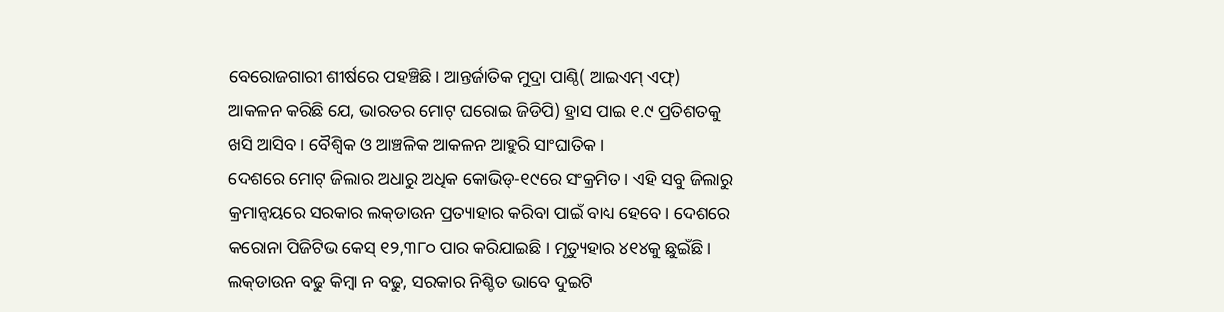ବେରୋଜଗାରୀ ଶୀର୍ଷରେ ପହଞ୍ଚିଛି। ଆନ୍ତର୍ଜାତିକ ମୁଦ୍ରା ପାଣ୍ଠି( ଆଇଏମ୍‌ ଏଫ୍‌) ଆକଳନ କରିଛି ଯେ, ଭାରତର ମୋଟ୍‌ ଘରୋଇ ଜିଡିପି) ହ୍ରାସ ପାଇ ୧.୯ ପ୍ରତିଶତକୁ ଖସି ଆସିବ। ବୈଶ୍ୱିକ ଓ ଆଞ୍ଚଳିକ ଆକଳନ ଆହୁରି ସାଂଘାତିକ।
ଦେଶରେ ମୋଟ୍‌ ଜିଲାର ଅଧାରୁ ଅଧିକ କୋଭିଡ୍‌-୧୯ରେ ସଂକ୍ରମିତ। ଏହି ସବୁ ଜିଲାରୁ କ୍ରମାନ୍ବୟରେ ସରକାର ଲକ୍‌ଡାଉନ ପ୍ରତ୍ୟାହାର କରିବା ପାଇଁ ବାଧ୍ୟ ହେବେ। ଦେଶରେ କରୋନା ପିଜିଟିଭ କେସ୍‌ ୧୨,୩୮୦ ପାର କରିଯାଇଛି । ମୃତ୍ୟୁହାର ୪୧୪କୁ ଛୁଇଁଛି। ଲକ୍‌ଡାଉନ ବଢୁ କିମ୍ବା ନ ବଢୁ, ସରକାର ନିଶ୍ଚିତ ଭାବେ ଦୁଇଟି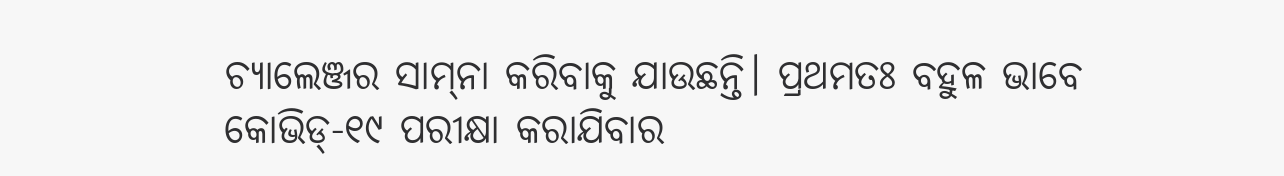ଚ୍ୟାଲେଞ୍ଜର ସାମ୍‌ନା କରିବାକୁ ଯାଉଛନ୍ତି। ପ୍ରଥମତଃ ବହୁଳ ଭାବେ କୋଭିଡ୍‌-୧୯ ପରୀକ୍ଷା କରାଯିବାର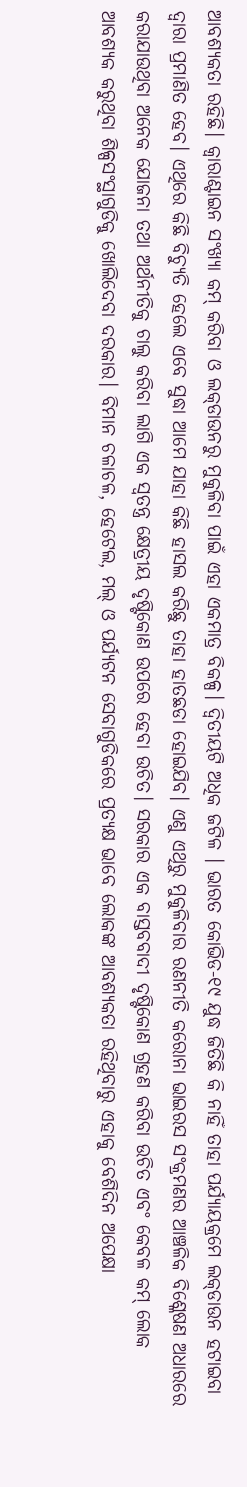ଆବଶ୍ୟକତା ରହିଛି। କ୍ୱାରାଣ୍ଟାଇନ ସଂଖ୍ୟା କମ୍‌ କରିବା ଓ ଲକ୍‌ଡାଉନରୁ ମୁକୁଳିବା ପାଇଁ ଏହା ଏକମାତ୍ର ବିକଳ୍ପ। ଦ୍ୱିତୀୟଟି ଅଧିକ ଜଟିଳ । ଭାରତ କୋଭିଡ-୧୯ ଯୁଦ୍ଧ ଜିତିଛି କି ନାହିଁ ତାହା ପର୍ଯ୍ୟାୟକ୍ରମେ ଲକ୍‌ଡାଉନ ହଟାଇବା ଦ୍ୱାରା ପ୍ରମାଣିତ ହେବ। ଏଥିରେ କିଛି ବିଚ୍ୟୁତି ହେଲେ ଏବେ ସୁଦ୍ଧା ଆମେ ଯାହା କିଛି ହାସଲ କରିଛୁ ତାହା ହାତଛଡା ହୋଇଯିବ। ଏଣୁ ଏଥିରୁ ମୁକୁଳିବାର ରଣନୀତି କରୋନା ଭାଇରସ ସଂକ୍ରମଣର ଆଞ୍ଚଳିକ ବିଶ୍ଳେଷଣ ଅଧାରରେ କରାଯାଉଥିବା ଅନେକ ଯୋଜନା ତଥା ଅର୍ଥନୀତିକୁ ଚାଲୁ କରିବା ଲାଗି ଏକ ସ୍ବତନ୍ତ୍ର କ୍ଷେତ୍ରୀୟ ଦୃଷ୍ଟିକୋଣ ଉପରେ ହେବା ଉଚିତ। ସରକାର ଏକ ବାସ୍ତବବାଦୀ ଦୃଷ୍ଟିକୋଣ ଗ୍ରହଣ କରିବା ଉଚିତ ଏବଂ କେବଳ କମ୍‌ ଲୋକ ଆବଶ୍ୟକ କରୁଥିବା ଶିଳ୍ପସଂସ୍ଥାଗୁଡିକୁ ଖୋଲିଦେବା ଦରକାର। ବିମାନ ଚଳାଚଳ, ହେଟେଲ, ମଲ୍‌ ଓ ପର୍ଯ୍ୟଟନ ସେବାଗୁଡିକରେ ପ୍ରତ୍ୟକ୍ଷ ଭାବେ ଲୋକଙ୍କ ଆବଶ୍ୟକତା ରହିଥିବାରୁ ଏହାକୁ ବେଶିଦିନ ଅପେକ୍ଷା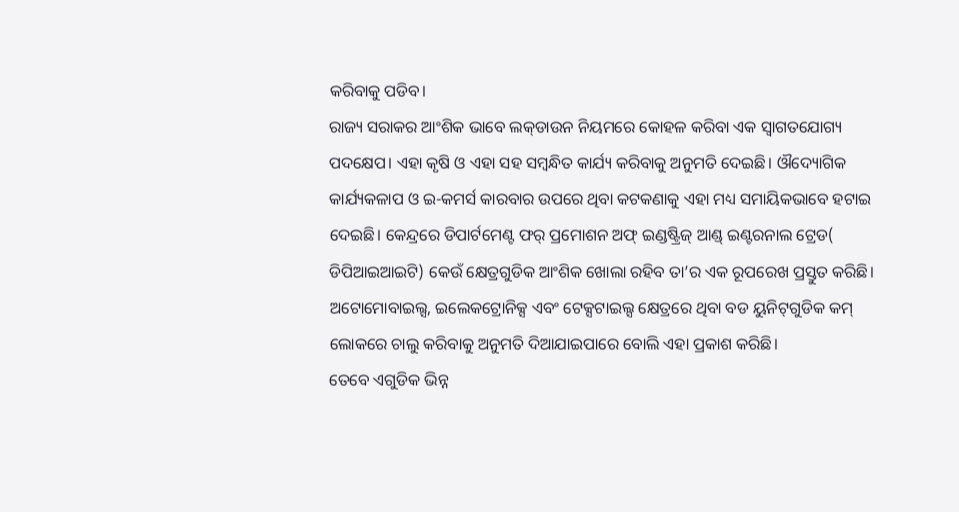କରିବାକୁ ପଡିବ।
ରାଜ୍ୟ ସରାକର ଆଂଶିକ ଭାବେ ଲକ୍‌ଡାଉନ ନିୟମରେ କୋହଳ କରିବା ଏକ ସ୍ବାଗତଯୋଗ୍ୟ ପଦକ୍ଷେପ। ଏହା କୃଷି ଓ ଏହା ସହ ସମ୍ବନ୍ଧିତ କାର୍ଯ୍ୟ କରିବାକୁ ଅନୁମତି ଦେଇଛି। ଔଦ୍ୟୋଗିକ କାର୍ଯ୍ୟକଳାପ ଓ ଇ-କମର୍ସ କାରବାର ଉପରେ ଥିବା କଟକଣାକୁ ଏହା ମଧ୍ୟ ସମାୟିକଭାବେ ହଟାଇ ଦେଇଛି। କେନ୍ଦ୍ରରେ ଡିପାର୍ଟମେଣ୍ଟ ଫର୍‌ ପ୍ରମୋଶନ ଅଫ୍‌ ଇଣ୍ଡଷ୍ଟ୍ରିଜ୍‌ ଆଣ୍ଡ୍‌ ଇଣ୍ଟରନାଲ ଟ୍ରେଡ( ଡିପିଆଇଆଇଟି) କେଉଁ କ୍ଷେତ୍ରଗୁଡିକ ଆଂଶିକ ଖୋଲା ରହିବ ତା’ର ଏକ ରୂପରେଖ ପ୍ରସ୍ତୁତ କରିଛି। ଅଟୋମୋବାଇଲ୍ସ, ଇଲେକଟ୍ରୋନିକ୍ସ ଏବଂ ଟେକ୍ସଟାଇଲ୍ସ କ୍ଷେତ୍ରରେ ଥିବା ବଡ ୟୁନିଟ୍‌ଗୁଡିକ କମ୍‌ ଲୋକରେ ଚାଲୁ କରିବାକୁ ଅନୁମତି ଦିଆଯାଇପାରେ ବୋଲି ଏହା ପ୍ରକାଶ କରିଛି।
ତେବେ ଏଗୁଡିକ ଭିନ୍ନ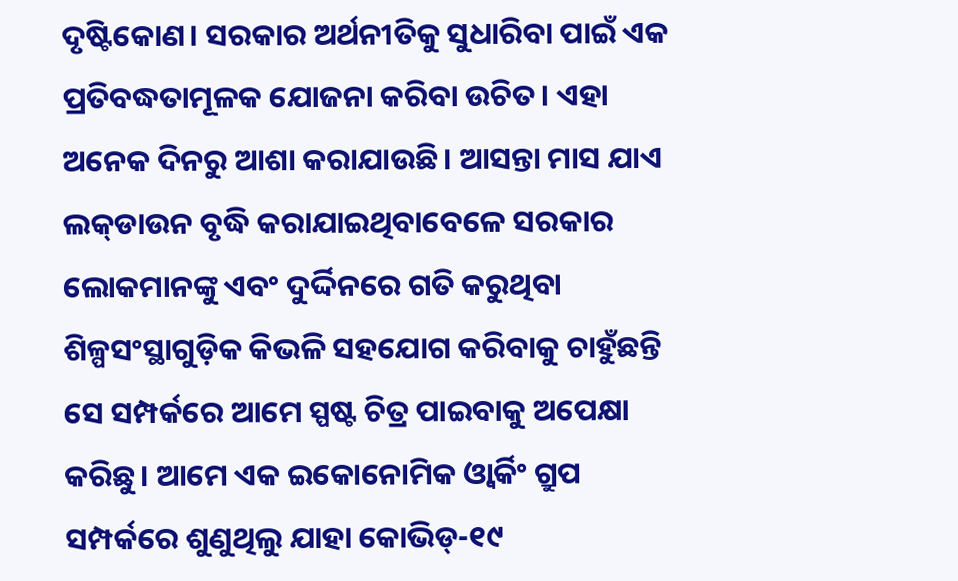ଦୃଷ୍ଟିକୋଣ। ସରକାର ଅର୍ଥନୀତିକୁ ସୁଧାରିବା ପାଇଁ ଏକ ପ୍ରତିବଦ୍ଧତାମୂଳକ ଯୋଜନା କରିବା ଉଚିତ। ଏହା ଅନେକ ଦିନରୁ ଆଶା କରାଯାଉଛି। ଆସନ୍ତା ମାସ ଯାଏ ଲକ୍‌ଡାଉନ ବୃଦ୍ଧି କରାଯାଇଥିବାବେଳେ ସରକାର ଲୋକମାନଙ୍କୁ ଏବଂ ଦୁର୍ଦ୍ଦିନରେ ଗତି କରୁଥିବା ଶିଳ୍ପସଂସ୍ଥାଗୁଡ଼ିକ କିଭଳି ସହଯୋଗ କରିବାକୁ ଚାହୁଁଛନ୍ତି ସେ ସମ୍ପର୍କରେ ଆମେ ସ୍ପଷ୍ଟ ଚିତ୍ର ପାଇବାକୁ ଅପେକ୍ଷା କରିଛୁ। ଆମେ ଏକ ଇକୋନୋମିକ ଓ୍ବାର୍କିଂ ଗ୍ରୁପ ସମ୍ପର୍କରେ ଶୁଣୁଥିଲୁ ଯାହା କୋଭିଡ୍‌-୧୯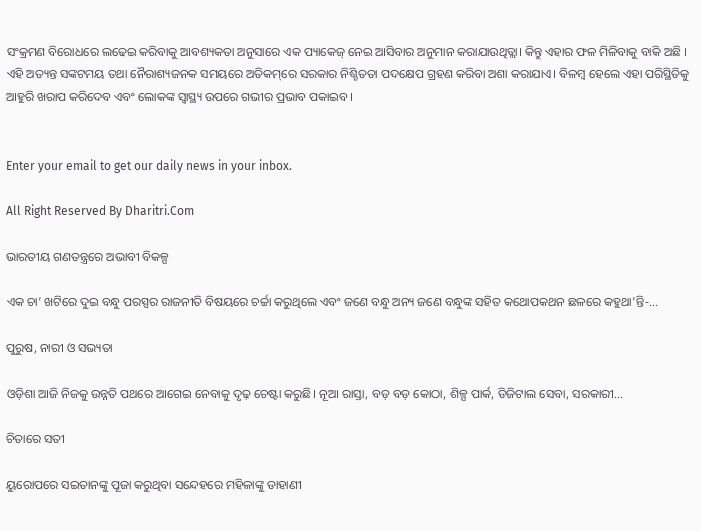ସଂକ୍ରମଣ ବିରୋଧରେ ଲଢେଇ କରିବାକୁ ଆବଶ୍ୟକତା ଅନୁସାରେ ଏକ ପ୍ୟାକେଜ୍‌ ନେଇ ଆସିବାର ଅନୁମାନ କରାଯାଉଥିତ୍ଲା। କିନ୍ତୁ ଏହାର ଫଳ ମିଳିବାକୁ ବାକି ଅଛି । ଏହି ଅତ୍ୟନ୍ତ ସଙ୍କଟମୟ ତଥା ନୈରାଶ୍ୟଜନକ ସମୟରେ ଅତିକମ୍‌ରେ ସରକାର ନିଶ୍ଚିତତା ପଦକ୍ଷେପ ଗ୍ରହଣ କରିବା ଅଶା କରାଯାଏ। ବିଳମ୍ବ ହେଲେ ଏହା ପରିସ୍ଥିତିକୁ ଆହୁରି ଖରାପ କରିଦେବ ଏବଂ ଲୋକଙ୍କ ସ୍ବାସ୍ଥ୍ୟ ଉପରେ ଗଭୀର ପ୍ରଭାବ ପକାଇବ।


Enter your email to get our daily news in your inbox.

All Right Reserved By Dharitri.Com

ଭାରତୀୟ ଗଣତନ୍ତ୍ରରେ ଅଭାବୀ ବିକଳ୍ପ

ଏକ ଚା’ ଖଟିରେ ଦୁଇ ବନ୍ଧୁ ପରସ୍ପର ରାଜନୀତି ବିଷୟରେ ଚର୍ଚ୍ଚା କରୁଥିଲେ ଏବଂ ଜଣେ ବନ୍ଧୁ ଅନ୍ୟ ଜଣେ ବନ୍ଧୁଙ୍କ ସହିତ କଥୋପକଥନ ଛଳରେ କହୁଥା’ନ୍ତି-…

ପୁରୁଷ, ନାରୀ ଓ ସଭ୍ୟତା

ଓଡ଼ିଶା ଆଜି ନିଜକୁ ଉନ୍ନତି ପଥରେ ଆଗେଇ ନେବାକୁ ଦୃଢ଼ ଚେଷ୍ଟା କରୁଛି। ନୂଆ ରାସ୍ତା, ବଡ଼ ବଡ଼ କୋଠା, ଶିଳ୍ପ ପାର୍କ, ଡିଜିଟାଲ ସେବା, ସରକାରୀ…

ଚିତାରେ ସତୀ

ୟୁରୋପରେ ସଇତାନଙ୍କୁ ପୂଜା କରୁଥିବା ସନ୍ଦେହରେ ମହିଳାଙ୍କୁ ଡାହାଣୀ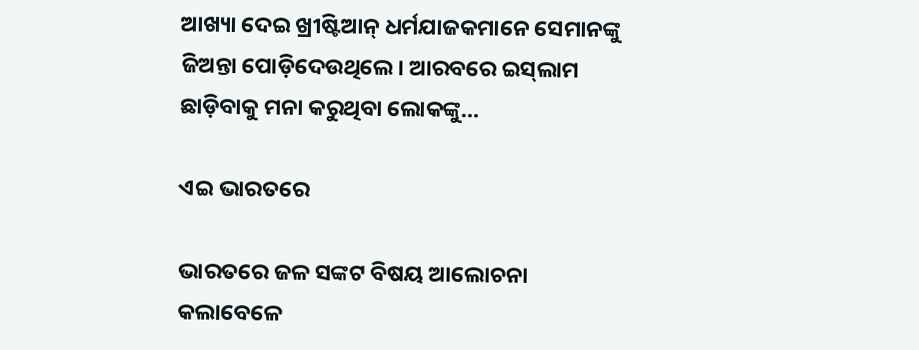ଆଖ୍ୟା ଦେଇ ଖ୍ରୀଷ୍ଟିଆନ୍‌ ଧର୍ମଯାଜକମାନେ ସେମାନଙ୍କୁ ଜିଅନ୍ତା ପୋଡ଼ିଦେଉଥିଲେ। ଆରବରେ ଇସ୍‌ଲାମ ଛାଡ଼ିବାକୁ ମନା କରୁଥିବା ଲୋକଙ୍କୁ…

ଏଇ ଭାରତରେ

ଭାରତରେ ଜଳ ସଙ୍କଟ ବିଷୟ ଆଲୋଚନା କଲାବେଳେ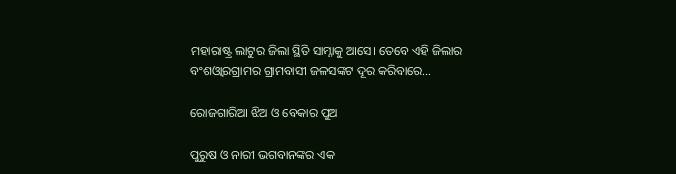ମହାରାଷ୍ଟ୍ର ଲାଟୁର ଜିଲା ସ୍ଥିତି ସାମ୍ନାକୁ ଆସେ। ତେବେ ଏହି ଜିଲାର ବଂଶଓ୍ବାରଗ୍ରାମର ଗ୍ରାମବାସୀ ଜଳସଙ୍କଟ ଦୂର କରିବାରେ…

ରୋଜଗାରିଆ ଝିଅ ଓ ବେକାର ପୁଅ

ପୁରୁଷ ଓ ନାରୀ ଭଗବାନଙ୍କର ଏକ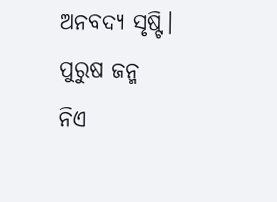ଅନବଦ୍ୟ ସୃଷ୍ଟି। ପୁରୁଷ ଜନ୍ମ ନିଏ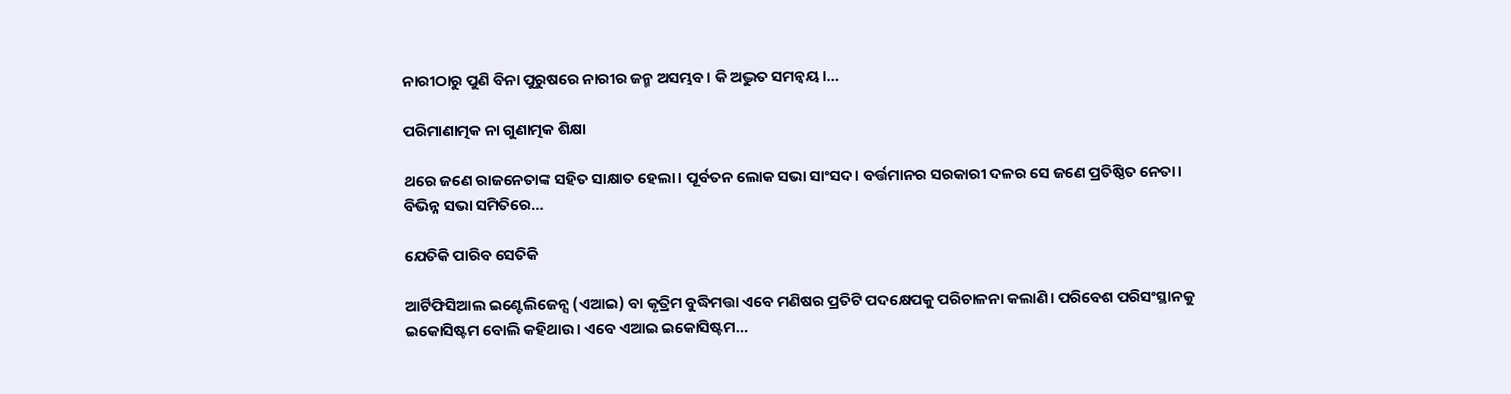ନାରୀଠାରୁ ପୁଣି ବିନା ପୁରୁଷରେ ନାରୀର ଜନ୍ମ ଅସମ୍ଭବ। କି ଅଦ୍ଭୁତ ସମନ୍ବୟ।…

ପରିମାଣାତ୍ମକ ନା ଗୁଣାତ୍ମକ ଶିକ୍ଷା

ଥରେ ଜଣେ ରାଜନେତାଙ୍କ ସହିତ ସାକ୍ଷାତ ହେଲା। ପୂର୍ବତନ ଲୋକ ସଭା ସାଂସଦ। ବର୍ତ୍ତମାନର ସରକାରୀ ଦଳର ସେ ଜଣେ ପ୍ରତିଷ୍ଠିତ ନେତା। ବିଭିନ୍ନ ସଭା ସମିତିରେ…

ଯେତିକି ପାରିବ ସେତିକି

ଆର୍ଟିଫିସିଆଲ ଇଣ୍ଟେଲିଜେନ୍ସ (ଏଆଇ) ବା କୃତ୍ରିମ ବୁଦ୍ଧିମତ୍ତା ଏବେ ମଣିଷର ପ୍ରତିଟି ପଦକ୍ଷେପକୁ ପରିଚାଳନା କଲାଣି। ପରିବେଶ ପରିସଂସ୍ଥାନକୁ ଇକୋସିଷ୍ଟମ ବୋଲି କହିଥାଉ। ଏବେ ଏଆଇ ଇକୋସିଷ୍ଟମ…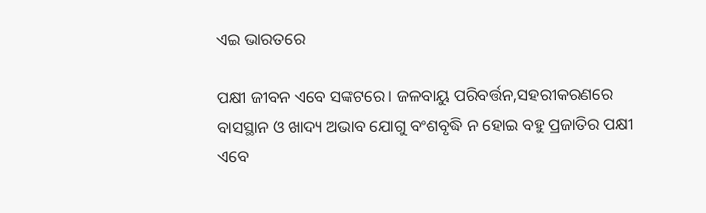ଏଇ ଭାରତରେ

ପକ୍ଷୀ ଜୀବନ ଏବେ ସଙ୍କଟରେ। ଜଳବାୟୁ ପରିବର୍ତ୍ତନ,ସହରୀକରଣରେ ବାସସ୍ଥାନ ଓ ଖାଦ୍ୟ ଅଭାବ ଯୋଗୁ ବଂଶବୃଦ୍ଧି ନ ହୋଇ ବହୁ ପ୍ରଜାତିର ପକ୍ଷୀ ଏବେ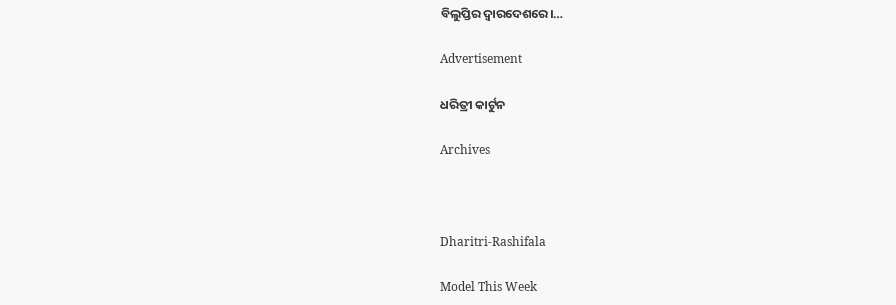ବିଲୁପ୍ତିର ଦ୍ୱାରଦେଶରେ।…

Advertisement

ଧରିତ୍ରୀ କାର୍ଟୁନ

Archives



Dharitri-Rashifala

Model This Week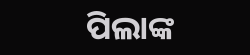ପିଲାଙ୍କ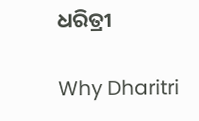ଧରିତ୍ରୀ

Why Dharitri